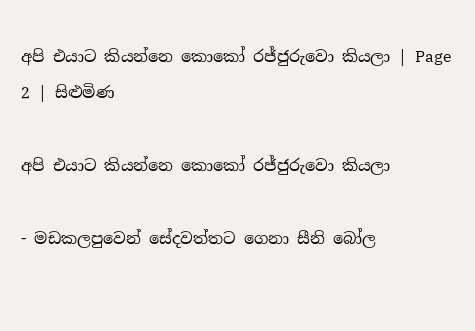අපි එයාට කියන්නෙ කොකෝ රජ්ජුරුවො කියලා | Page 2 | සිළුමිණ

අපි එයාට කියන්නෙ කොකෝ රජ්ජුරුවො කියලා

- මඩකලපුවෙන් සේදවත්තට ගෙනා සීනි බෝල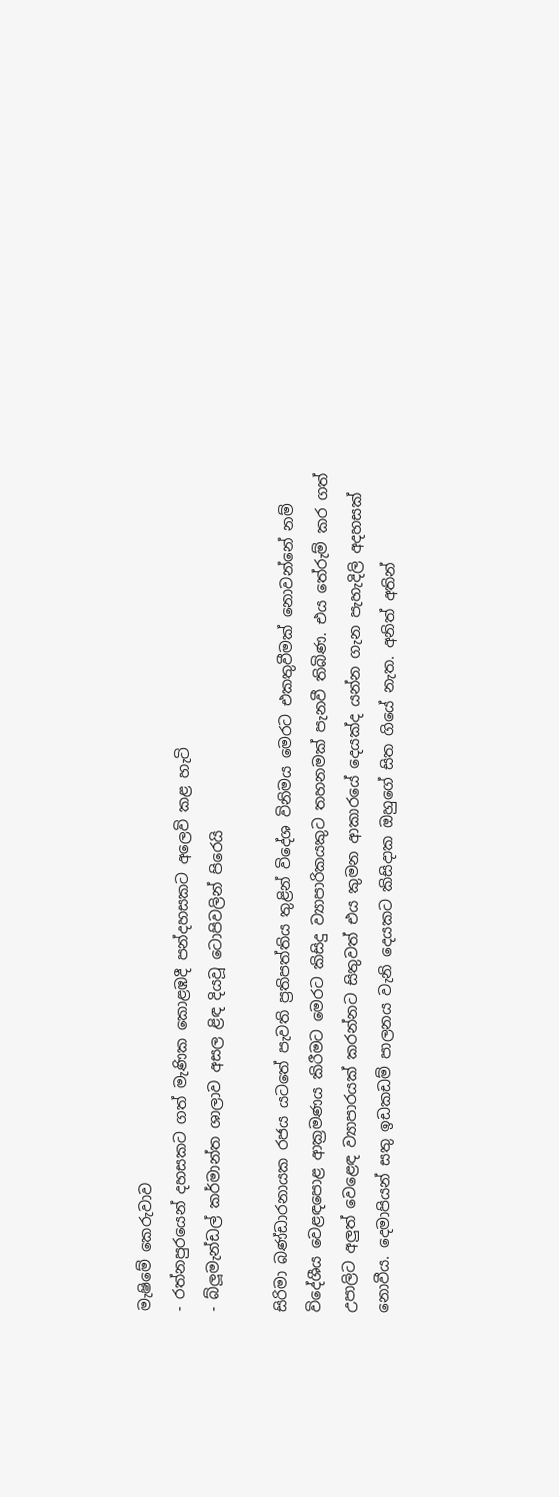මැෂිමේ කෙරුවාව
- රත්නපුරයෙන් දහසකට ගත් මැණික කොළඹදී පන්දහසකට අලෙවි කළ හැටි
- බ්ලූමැන්ඩල් කර්මාන්ත ශාලාව අසල ළිඳ දියවූ ටොපිවලින් පිරෙයි

සිරිමා බණ්ඩාරනායක රජය යටතේ පැවති ප්‍රතිපත්තිය තුළින් විදේශ විනිමය මෙරට එකතුවීමක් නොවන්නේ නම් විදේශීය වෙළඳපොළ ආක්‍රමණය කිරීමට මෙරට කිසිදු ව්‍යාපාරිකයකුට තහනමක් පැනවී තිබිණ. එය තේරුම් කර ගත් උපාලිට අලුත් වෙළෙඳ ව්‍යාපාරයක් කරන්නට සිතුවත් එය කුමන ආකාරයේ දෙයක්ද යන්න ගැන පැහැදිලි අදහසක් නොවීය. දෙමාපියන් සතු ඉඩකඩම් පාලනය වැනි දෙයකට කිසිදාක ඔහුගේ සිත ගියේ නැත. අනිත් අතින්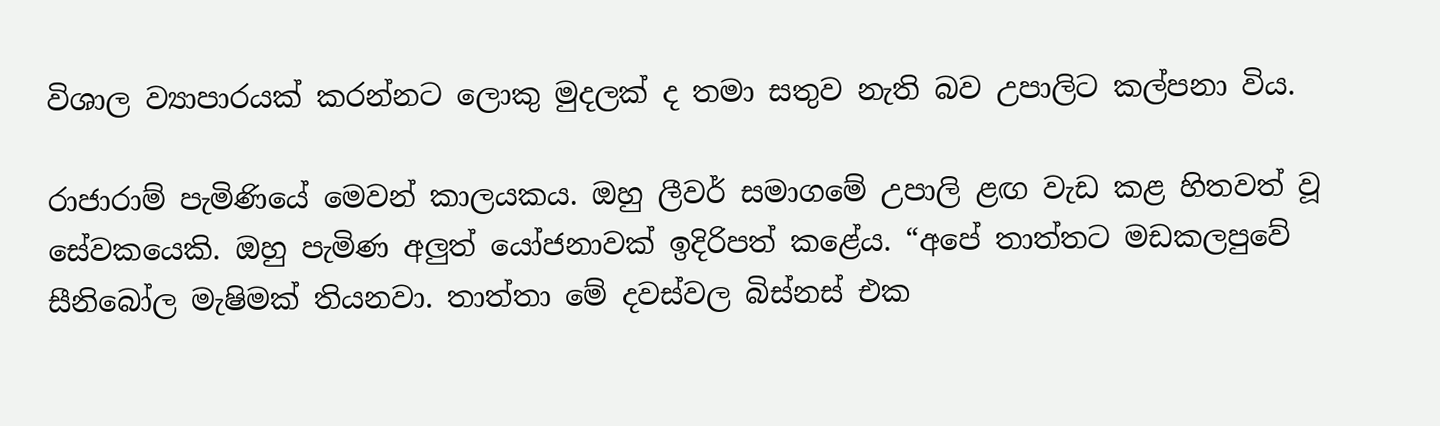විශාල ව්‍යාපාරයක් කරන්නට ලොකු මුදලක් ද තමා සතුව නැති බව උපාලිට කල්පනා විය.

රාජාරාම් පැමිණියේ මෙවන් කාලයකය. ඔහු ලීවර් සමාගමේ උපාලි ළඟ වැඩ කළ හිතවත් වූ සේවකයෙකි. ඔහු පැමිණ අලුත් යෝජනාවක් ඉදිරිපත් කළේය. “අපේ තාත්තට මඩකලපුවේ සීනිබෝල මැෂිමක් තියනවා. තාත්තා මේ දවස්වල බිස්නස් එක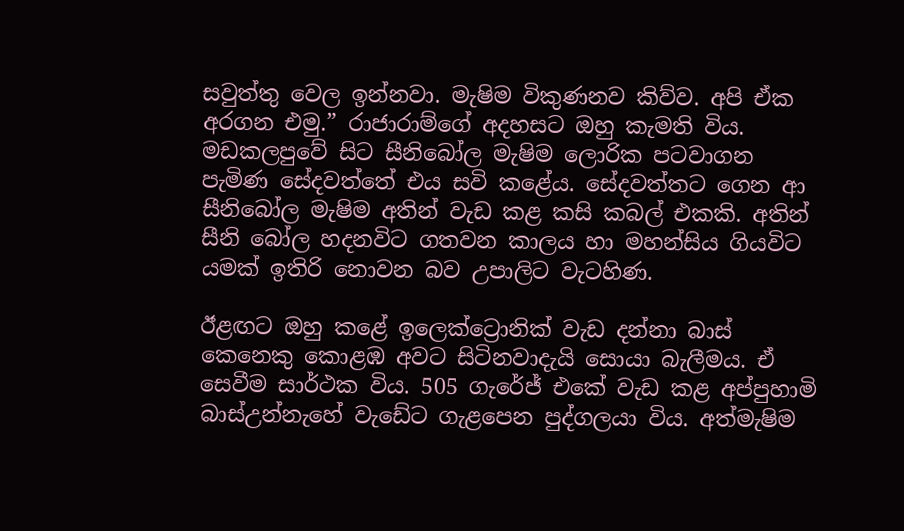සවුත්තු වෙල ඉන්නවා. මැෂිම විකුණනව කිව්ව. අපි ඒක අරගන එමු.” රාජාරාම්ගේ අදහසට ඔහු කැමති විය. මඩකලපුවේ සිට සීනිබෝල මැෂිම ලොරික පටවාගන පැමිණ සේදවත්තේ එය සවි කළේය. සේදවත්තට ගෙන ආ සීනිබෝල මැෂිම අතින් වැඩ කළ කසි කබල් එකකි. අතින් සීනි බෝල හදනවිට ගතවන කාලය හා මහන්සිය ගියවිට යමක් ඉතිරි නොවන බව උපාලිට වැටහිණ.

ඊළඟට ඔහු කළේ ඉලෙක්ට්‍රොනික් වැඩ දන්නා බාස් කෙනෙකු කොළඹ අවට සිටිනවාදැයි සොයා බැලීමය. ඒ සෙවීම සාර්ථක විය. 505 ගැරේජ් එකේ වැඩ කළ අප්පුහාමි බාස්උන්නැහේ වැඩේට ගැළපෙන පුද්ගලයා විය. අත්මැෂිම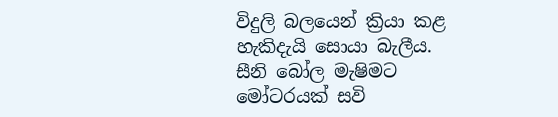විදුලි බලයෙන් ක්‍රියා කළ හැකිදැයි සොයා බැලීය. සීනි බෝල මැෂිමට මෝටරයක් සවි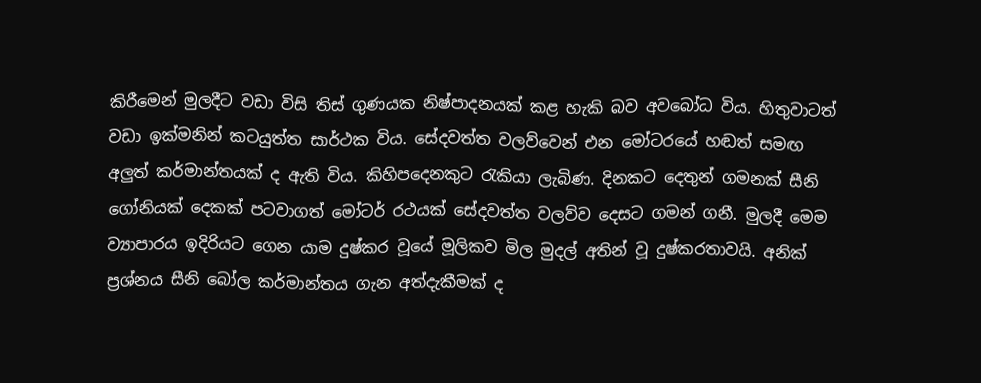කිරීමෙන් මුලදීට වඩා විසි තිස් ගුණයක නිෂ්පාදනයක් කළ හැකි බව අවබෝධ විය. හිතුවාටත් වඩා ඉක්මනින් කටයුත්ත සාර්ථක විය. සේදවත්ත වලව්වෙන් එන මෝටරයේ හඬත් සමඟ අලුත් කර්මාන්තයක් ද ඇති විය. කිහිපදෙනකුට රැකියා ලැබිණ. දිනකට දෙතුන් ගමනක් සීනි ගෝනියක් දෙකක් පටවාගත් මෝටර් රථයක් සේදවත්ත වලව්ව දෙසට ගමන් ගනී. මුලදී මෙම ව්‍යාපාරය ඉදිරියට ගෙන යාම දුෂ්කර වූයේ මූලිකව මිල මුදල් අතින් වූ දුෂ්කරතාවයි. අනික් ප්‍රශ්නය සීනි බෝල කර්මාන්තය ගැන අත්දැකීමක් ද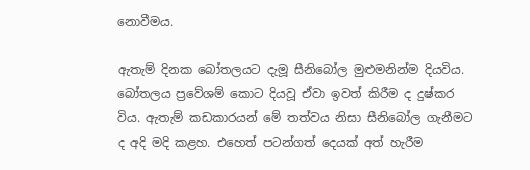නොවීමය.

ඇතැම් දිනක බෝතලයට දැමූ සීනිබෝල මුළුමනින්ම දියවිය. බෝතලය ප්‍රවේශම් කොට දියවූ ඒවා ඉවත් කිරීම ද දුෂ්කර විය. ඇතැම් කඩකාරයන් මේ තත්වය නිසා සීනිබෝල ගැනීමට ද අදි මදි කළහ. එහෙත් පටන්ගත් දෙයක් අත් හැරීම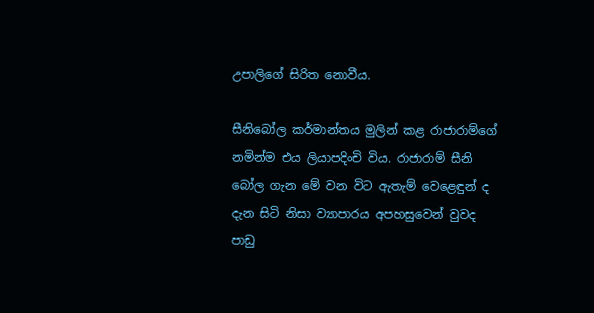උපාලිගේ සිරිත නොවීය.

සීනිබෝල කර්මාන්තය මුලින් කළ රාජාරාම්ගේ නමින්ම එය ලියාපදිංචි විය. රාජාරාම් සීනි බෝල ගැන මේ වන විට ඇතැම් වෙළෙඳුන් ද දැන සිටි නිසා ව්‍යාපාරය අපහසුවෙන් වුවද පාඩු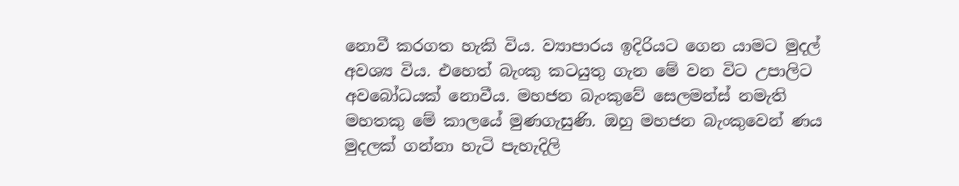නොවී කරගත හැකි විය. ව්‍යාපාරය ඉදිරියට ගෙන යාමට මුදල් අවශ්‍ය විය. එහෙත් බැංකු කටයුතු ගැන මේ වන විට උපාලිට අවබෝධයක් නොවීය. මහජන බැංකුවේ සෙලමන්ස් නමැති මහතකු මේ කාලයේ මුණගැසුණි. ඔහු මහජන බැංකුවෙන් ණය මුදලක් ගන්නා හැටි පැහැදිලි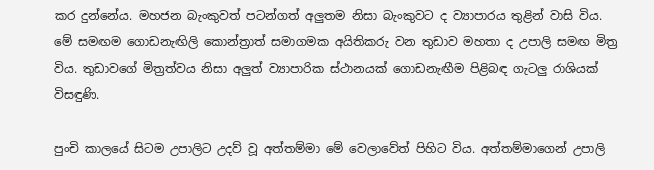කර දුන්නේය. මහජන බැංකුවත් පටන්ගත් අලුතම නිසා බැංකුවට ද ව්‍යාපාරය තුළින් වාසි විය. මේ සමඟම ගොඩනැඟිලි කොන්ත්‍රාත් සමාගමක අයිතිකරු වන තුඩාව මහතා ද උපාලි සමඟ මිත්‍ර විය. තුඩාවගේ මිත්‍රත්වය නිසා අලුත් ව්‍යාපාරික ස්ථානයක් ගොඩනැඟීම පිළිබඳ ගැටලු රාශියක් විසඳුණි.

පුංචි කාලයේ සිටම උපාලිට උදව් වූ අත්තම්මා මේ වෙලාවේත් පිහිට විය. අත්තම්මාගෙන් උපාලි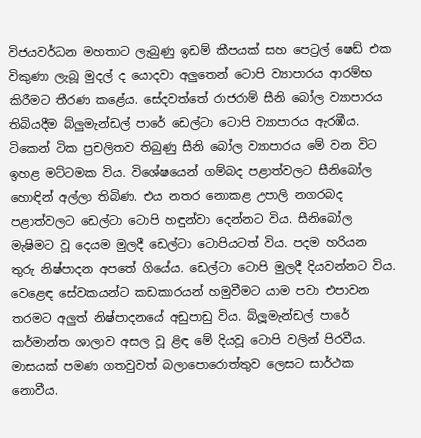විජයවර්ධන මහතාට ලැබුණු ඉඩම් කීපයක් සහ පෙට්‍රල් ෂෙඩ් එක විකුණා ලැබූ මුදල් ද යොදවා අලුතෙන් ටොපි ව්‍යාපාරය ආරම්භ කිරීමට තීරණ කළේය. සේදවත්තේ රාජරාම් සීනි බෝල ව්‍යාපාරය තිබියදීම බ්ලුමැන්ඩල් පාරේ ඩෙල්ටා ටොපි ව්‍යාපාරය ඇරඹීය. ටිකෙන් ටික ප්‍රචලිතව තිබුණු සීනි බෝල ව්‍යාපාරය මේ වන විට ඉහළ මට්ටමක විය. විශේෂයෙන් ගම්බද පළාත්වලට සීනිබෝල හොඳින් අල්ලා තිබිණ. එය නතර නොකළ උපාලි නගරබද පළාත්වලට ඩෙල්ටා ටොපි හඳුන්වා දෙන්නට විය. සීනිබෝල මැෂිමට වූ දෙයම මුලදී ඩෙල්ටා ටොපියටත් විය. පදම හරියන තුරු නිෂ්පාදන අපතේ ගියේය. ඩෙල්ටා ටොපි මුලදී දියවන්නට විය. වෙළෙඳ සේවකයන්ට කඩකාරයන් හමුවීමට යාම පවා එපාවන තරමට අලුත් නිෂ්පාදනයේ අඩුපාඩු විය. බ්ලූමැන්ඩල් පාරේ කර්මාන්ත ශාලාව අසල වූ ළිඳ මේ දියවූ ටොපි වලින් පිරවීය. මාසයක් පමණ ගතවුවත් බලාපොරොත්තුව ලෙසට සාර්ථක නොවීය.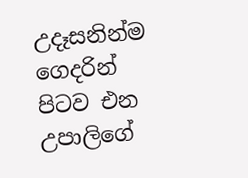උදෑසනින්ම ගෙදරින් පිටව එන උපාලිගේ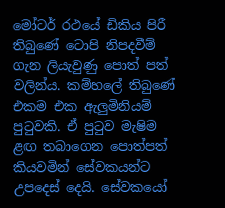මෝටර් රථයේ ඩිකිය පිරී තිබුණේ ටොපි නිපදවීම් ගැන ලියැවුණු පොත් පත් වලින්ය. කම්හලේ තිබුණේ එකම එක ඇලුමිනියම් පුටුවකි. ඒ පුටුව මැෂිම ළඟ තබාගෙන පොත්පත් කියවමින් සේවකයන්ට උපදෙස් දෙයි. සේවකයෝ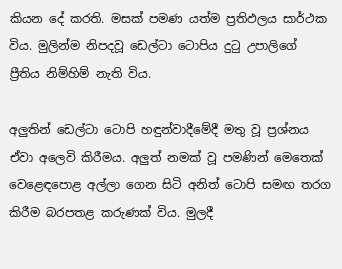කියන දේ කරති. මසක් පමණ යත්ම ප්‍රතිඵලය සාර්ථක විය. මුලින්ම නිපදවූ ඩෙල්ටා ටොපිය දුටු උපාලිගේ ප්‍රීතිය නිම්හිම් නැති විය.

අලුතින් ඩෙල්ටා ටොපි හඳුන්වාදීමේදී මතු වූ ප්‍රශ්නය ඒවා අලෙවි කිරීමය. අලුත් නමක් වූ පමණින් මෙතෙක් වෙළෙඳපොළ අල්ලා ගෙන සිටි අනිත් ටොපි සමඟ තරග කිරීම බරපතළ කරුණක් විය. මුලදී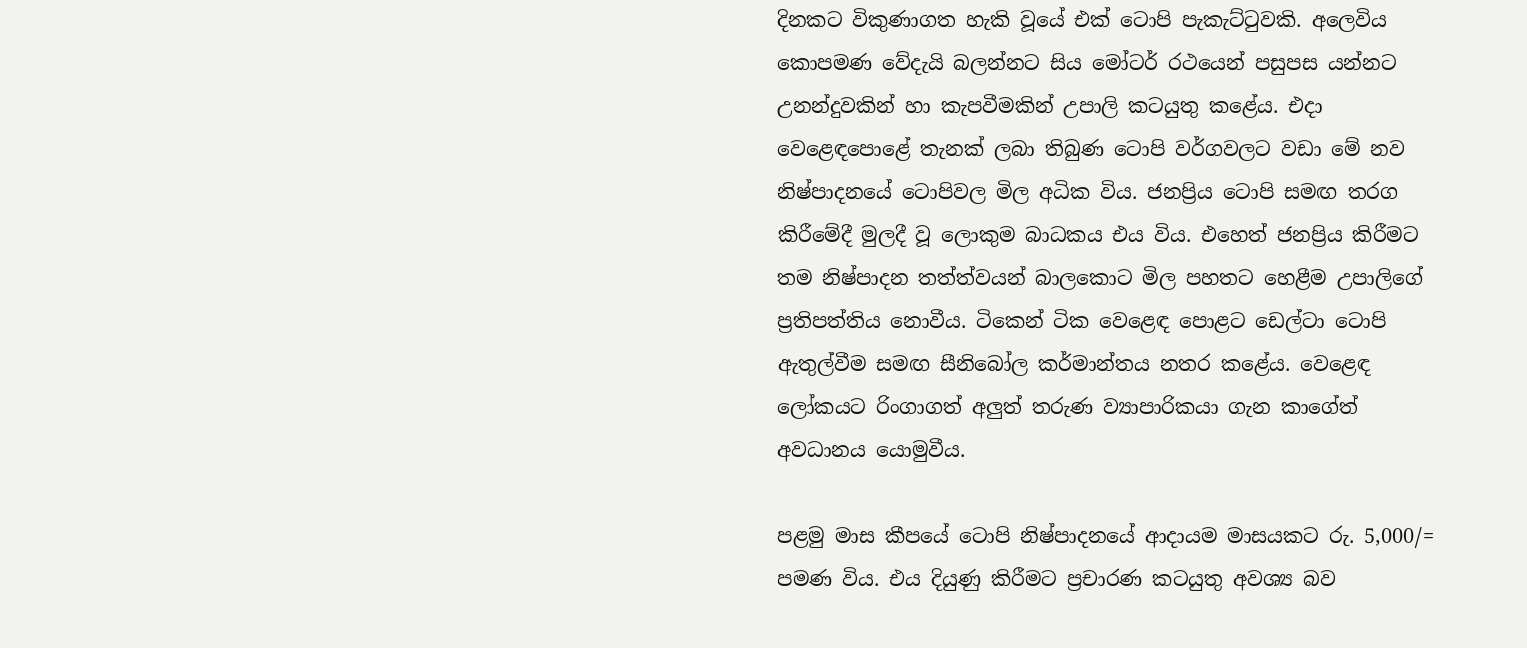දිනකට විකුණාගත හැකි වූයේ එක් ටොපි පැකැට්ටුවකි. අලෙවිය කොපමණ වේදැයි බලන්නට සිය මෝටර් රථයෙන් පසුපස යන්නට උනන්දුවකින් හා කැපවීමකින් උපාලි කටයුතු කළේය. එදා වෙළෙඳපොළේ තැනක් ලබා තිබුණ ටොපි වර්ගවලට වඩා මේ නව නිෂ්පාදනයේ ටොපිවල මිල අධික විය. ජනප්‍රිය ටොපි සමඟ තරග කිරීමේදී මුලදී වූ ලොකුම බාධකය එය විය. එහෙත් ජනප්‍රිය කිරීමට තම නිෂ්පාදන තත්ත්වයන් බාලකොට මිල පහතට හෙළීම උපාලිගේ ප්‍රතිපත්තිය නොවීය. ටිකෙන් ටික වෙළෙඳ පොළට ඩෙල්ටා ටොපි ඇතුල්වීම සමඟ සීනිබෝල කර්මාන්තය නතර කළේය. වෙළෙඳ ලෝකයට රිංගාගත් අලුත් තරුණ ව්‍යාපාරිකයා ගැන කාගේත් අවධානය යොමුවීය.

පළමු මාස කීපයේ ටොපි නිෂ්පාදනයේ ආදායම මාසයකට රු. 5,000/= පමණ විය. එය දියුණු කිරීමට ප්‍රචාරණ කටයුතු අවශ්‍ය බව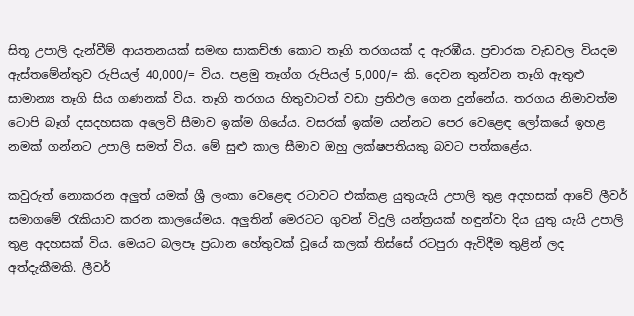සිතූ උපාලි දැන්වීම් ආයතනයක් සමඟ සාකච්ඡා කොට තෑගි තරගයක් ද ඇරඹීය. ප්‍රචාරක වැඩවල වියදම ඇස්තමේන්තුව රුපියල් 40,000/= විය. පළමු තෑග්ග රුපියල් 5,000/= කි. දෙවන තුන්වන තෑගි ඇතුළු සාමාන්‍ය තෑගි සිය ගණනක් විය. තෑගි තරගය හිතුවාටත් වඩා ප්‍රතිඵල ගෙන දුන්නේය. තරගය නිමාවත්ම ටොපි බෑග් දසදහසක අලෙවි සීමාව ඉක්ම ගියේය. වසරක් ඉක්ම යන්නට පෙර වෙළෙඳ ලෝකයේ ඉහළ නමක් ගන්නට උපාලි සමත් විය. මේ සුළු කාල සීමාව ඔහු ලක්ෂපතියකු බවට පත්කළේය.

කවුරුත් නොකරන අලුත් යමක් ශ්‍රී ලංකා වෙළෙඳ රටාවට එක්කළ යුතුයැයි උපාලි තුළ අදහසක් ආවේ ලීවර් සමාගමේ රැකියාව කරන කාලයේමය. අලුතින් මෙරටට ගුවන් විදුලි යන්ත්‍රයක් හඳුන්වා දිය යුතු යැයි උපාලි තුළ අදහසක් විය. මෙයට බලපෑ ප්‍රධාන හේතුවක් වූයේ කලක් තිස්සේ රටපුරා ඇවිදීම තුළින් ලද අත්දැකීමකි. ලීවර්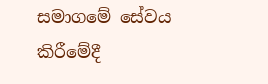සමාගමේ සේවය කිරීමේදී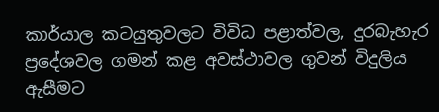කාර්යාල කටයුතුවලට විවිධ පළාත්වල, දුරබැහැර ප්‍රදේශවල ගමන් කළ අවස්ථාවල ගුවන් විදුලිය ඇසීමට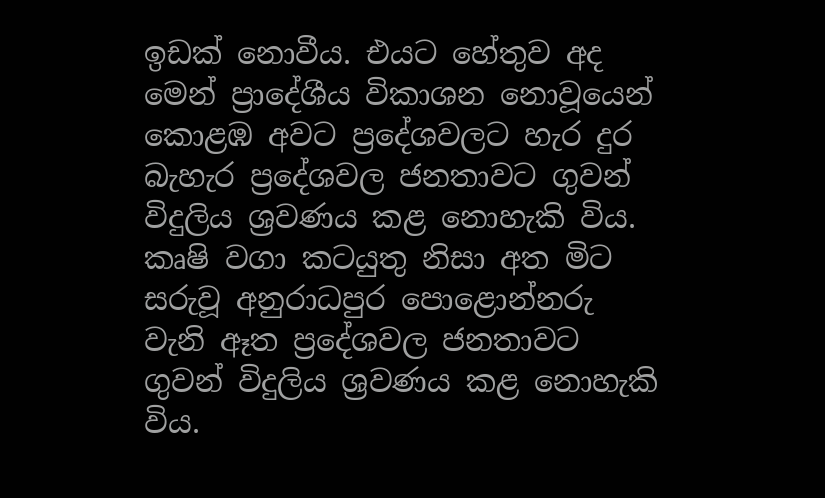ඉඩක් නොවීය. එයට හේතුව අද මෙන් ප්‍රාදේශීය විකාශන නොවූයෙන් කොළඹ අවට ප්‍රදේශවලට හැර දුර බැහැර ප්‍රදේශවල ජනතාවට ගුවන් විදුලිය ශ්‍රවණය කළ නොහැකි විය. කෘෂි වගා කටයුතු නිසා අත මිට සරුවූ අනුරාධපුර පොළොන්නරු වැනි ඈත ප්‍රදේශවල ජනතාවට ගුවන් විදුලිය ශ්‍රවණය කළ නොහැකි විය.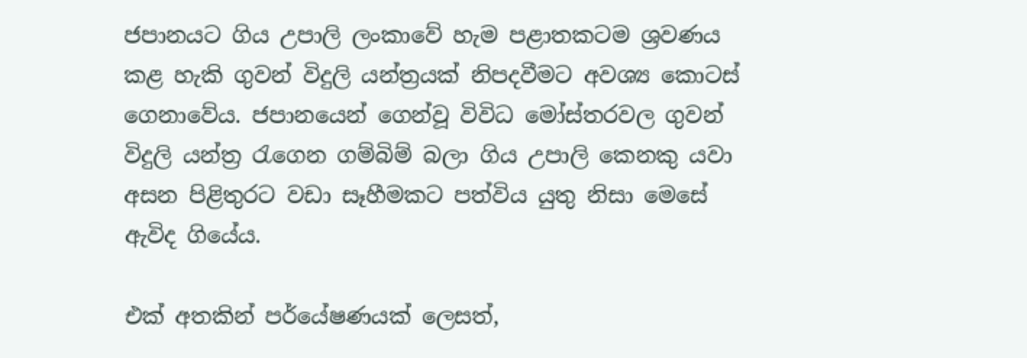ජපානයට ගිය උපාලි ලංකාවේ හැම පළාතකටම ශ්‍රවණය කළ හැකි ගුවන් විදුලි යන්ත්‍රයක් නිපදවීමට අවශ්‍ය කොටස් ගෙනාවේය. ජපානයෙන් ගෙන්වූ විවිධ මෝස්තරවල ගුවන් විදුලි යන්ත්‍ර රැගෙන ගම්බිම් බලා ගිය උපාලි කෙනකු යවා අසන පිළිතුරට වඩා සෑහීමකට පත්විය යුතු නිසා මෙසේ ඇවිද ගියේය.

එක් අතකින් පර්යේෂණයක් ලෙසත්,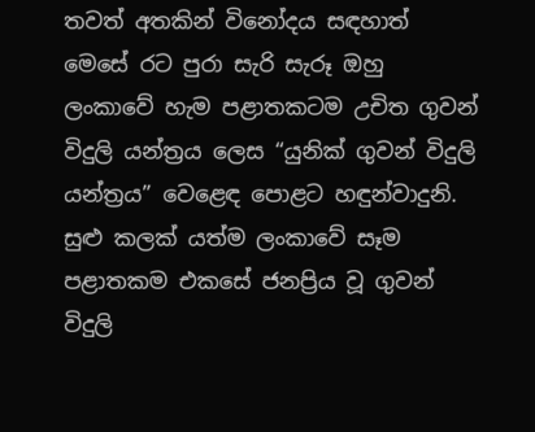තවත් අතකින් විනෝදය සඳහාත් මෙසේ රට පුරා සැරි සැරූ ඔහු ලංකාවේ හැම පළාතකටම උචිත ගුවන් විදුලි යන්ත්‍රය ලෙස “යුනික් ගුවන් විදුලි යන්ත්‍රය” වෙළෙඳ පොළට හඳුන්වාදුනි. සුළු කලක් යත්ම ලංකාවේ සෑම පළාතකම එකසේ ජනප්‍රිය වූ ගුවන් විදුලි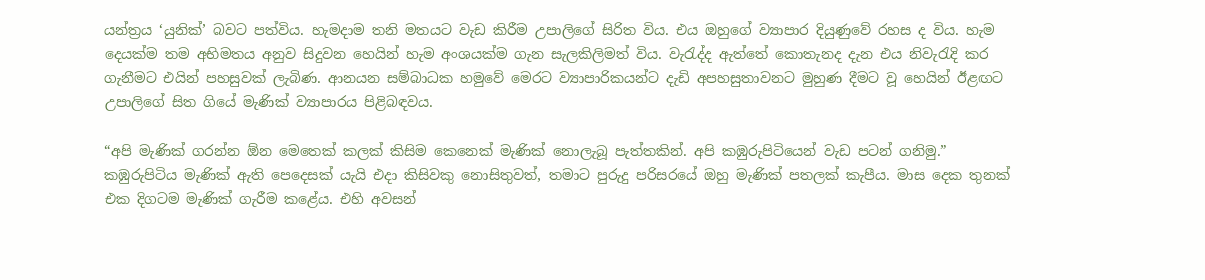යන්ත්‍රය ‘යුනික්’ බවට පත්විය. හැමදාම තනි මතයට වැඩ කිරීම උපාලිගේ සිරිත විය. එය ඔහුගේ ව්‍යාපාර දියුණුවේ රහස ද විය. හැම දෙයක්ම තම අභිමතය අනුව සිදුවන හෙයින් හැම අංශයක්ම ගැන සැලකිලිමත් විය. වැරැද්ද ඇත්තේ කොතැනද දැන එය නිවැරැදි කර ගැනීමට එයින් පහසුවක් ලැබිණ. ආනයන සම්බාධක හමුවේ මෙරට ව්‍යාපාරිකයන්ට දැඩි අපහසුතාවනට මුහුණ දීමට වූ හෙයින් ඊළඟට උපාලිගේ සිත ගියේ මැණික් ව්‍යාපාරය පිළිබඳවය‍.

“අපි මැණික් ගරන්න ඕන මෙතෙක් කලක් කිසිම කෙනෙක් මැණික් නොලැබූ පැත්තකින්. අපි කඹුරුපිටියෙන් වැඩ පටන් ගනිමු.” කඹුරුපිටිය මැණික් ඇති පෙදෙසක් යැයි එදා කිසිවකු නොසිතුවත්, තමාට පුරුදු පරිසරයේ ඔහු මැණික් පතලක් කැපීය. මාස දෙක තුනක් එක දිගටම මැණික් ගැරීම කළේය. එහි අවසන්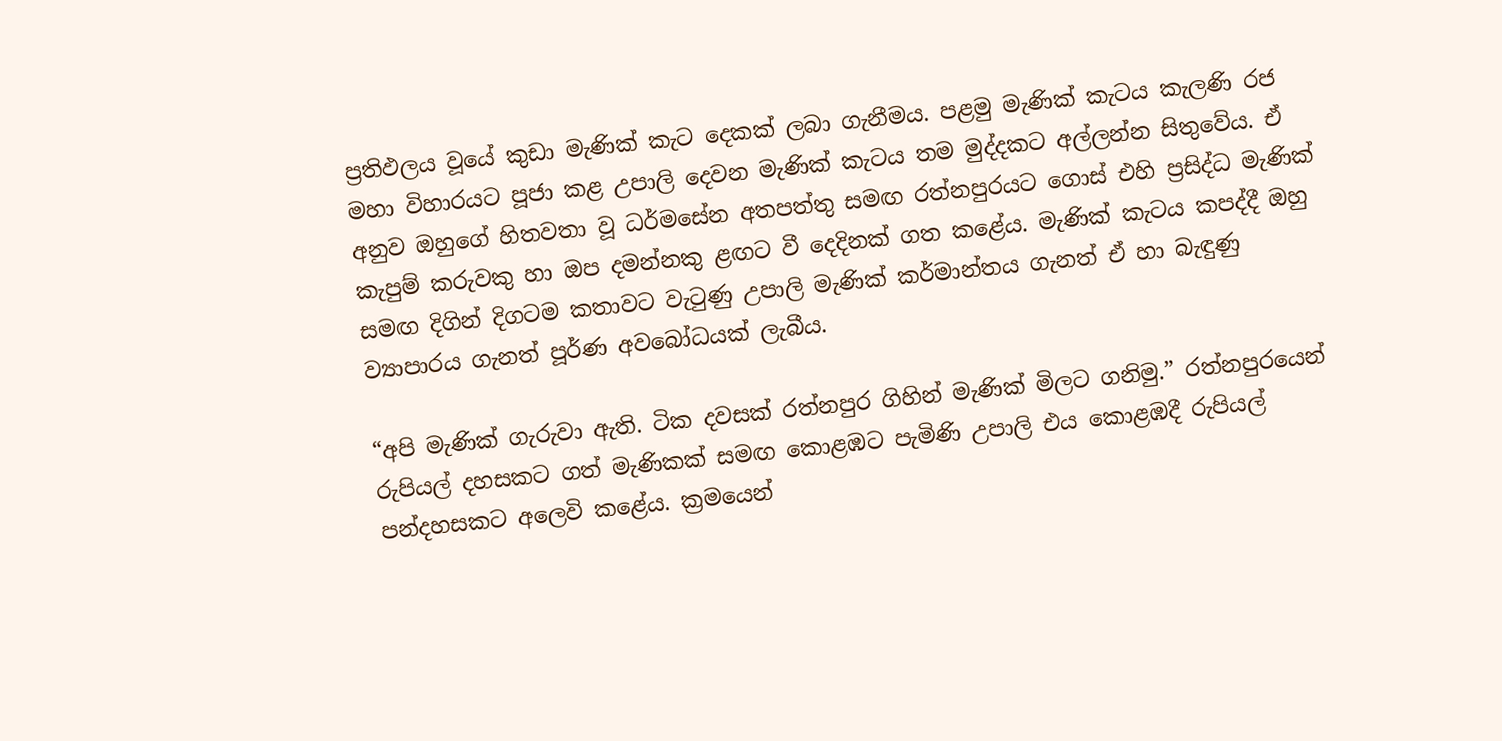ප්‍රතිඵලය වූයේ කුඩා මැණික් කැට දෙකක් ලබා ගැනීමය. පළමු මැණික් කැටය කැලණි රජ මහා විහාරයට පූජා කළ උපාලි දෙවන මැණික් කැටය තම මුද්දකට අල්ලන්න සිතුවේය. ඒ අනුව ඔහුගේ හිතවතා වූ ධර්මසේන අතපත්තු සමඟ රත්නපුරයට ගොස් එහි ප්‍රසිද්ධ මැණික් කැපුම් කරුවකු හා ඔප දමන්නකු ළඟට වී දෙදිනක් ගත කළේය. මැණික් කැටය කපද්දී ඔහු සමඟ දිගින් දිගටම කතාවට වැටුණු උපාලි මැණික් කර්මාන්තය ගැනත් ඒ හා බැඳුණු ව්‍යාපාරය ගැනත් පූර්ණ අවබෝධයක් ලැබීය.

“අපි මැණික් ගැරුවා ඇති. ටික දවසක් රත්නපුර ගිහින් මැණික් මිලට ගනිමු.” රත්නපුරයෙන් රුපියල් දහසකට ගත් මැණිකක් සමඟ කොළඹට පැමිණි උපාලි එය කොළඹදී රුපියල් පන්දහසකට අලෙවි කළේය. ක්‍රමයෙන්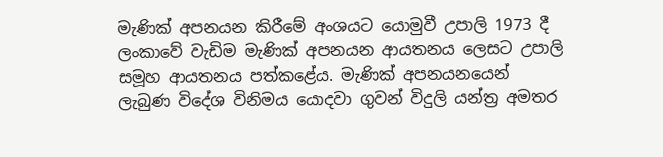මැණික් අපනයන කිරීමේ අංශයට යොමුවී උපාලි 1973 දී ලංකාවේ වැඩිම මැණික් අපනයන ආයතනය ලෙසට උපාලි සමූහ ආයතනය පත්කළේය. මැණික් අපනයනයෙන් ලැබුණ විදේශ විනිමය යොදවා ගුවන් විදුලි යන්ත්‍ර අමතර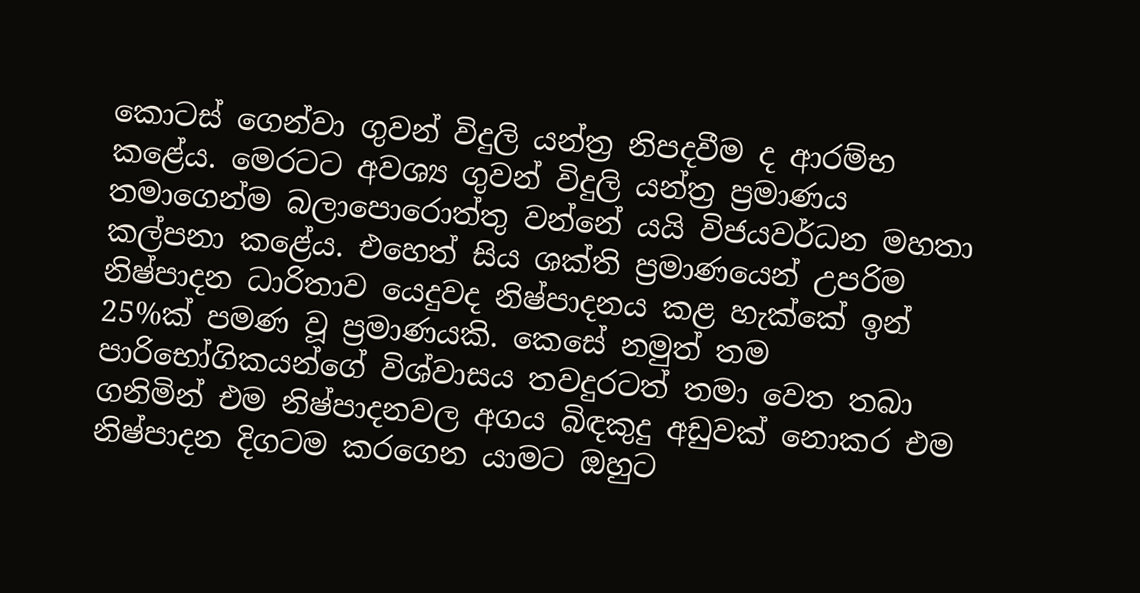කොටස් ගෙන්වා ගුවන් විදුලි යන්ත්‍ර නිපදවීම ද ආරම්භ කළේය. මෙරටට අවශ්‍ය ගුවන් විදුලි යන්ත්‍ර ප්‍රමාණය තමාගෙන්ම බලාපොරොත්තු වන්නේ යයි විජයවර්ධන මහතා කල්පනා කළේය. එහෙත් සිය ශක්ති ප්‍රමාණයෙන් උපරිම නිෂ්පාදන ධාරිතාව යෙදුවද නිෂ්පාදනය කළ හැක්කේ ඉන් 25%ක් පමණ වූ ප්‍රමාණයකි. කෙසේ නමුත් තම පාරිභෝගිකයන්ගේ විශ්වාසය තවදුරටත් තමා වෙත තබා ගනිමින් එම නිෂ්පාදනවල අගය බිඳකුදු අඩුවක් නොකර එම නිෂ්පාදන දිගටම කරගෙන යාමට ඔහුට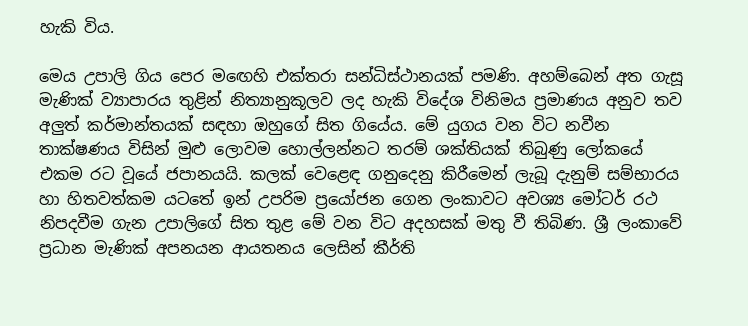හැකි විය.

මෙය උපාලි ගිය පෙර මඟෙහි එක්තරා සන්ධිස්ථානයක් පමණි. අහම්බෙන් අත ගැසූ මැණික් ව්‍යාපාරය තුළින් නිත්‍යානුකූලව ලද හැකි විදේශ විනිමය ප්‍රමාණය අනුව තව අලුත් කර්මාන්තයක් සඳහා ඔහුගේ සිත ගියේය. මේ යුගය වන විට නවීන තාක්ෂණය විසින් මුළු ලොවම හොල්ලන්නට තරම් ශක්තියක් තිබුණු ලෝකයේ එකම රට වූයේ ජපානයයි. කලක් වෙ‍ළෙඳ ගනුදෙනු කිරීමෙන් ලැබූ දැනුම් සම්භාරය හා හිතවත්කම යටතේ ඉන් උපරිම ප්‍රයෝජන ගෙන ලංකාවට අවශ්‍ය මෝටර් රථ නිපදවීම ගැන උපාලිගේ සිත තුළ මේ වන විට අදහසක් මතු වී තිබිණ. ශ්‍රී ලංකාවේ ප්‍රධාන මැණික් අපනයන ආයතනය ලෙසින් කීර්ති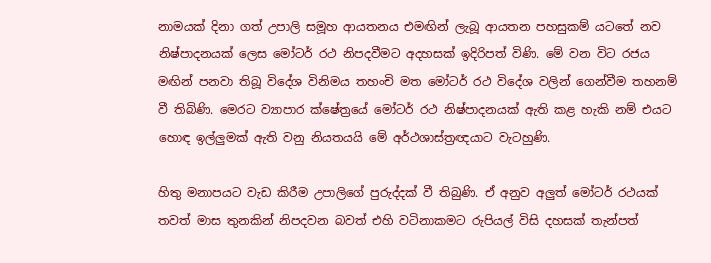නාමයක් දිනා ගත් උපාලි සමූහ ආයතනය එමඟින් ලැබූ ආයතන පහසුකම් යටතේ නව නිෂ්පාදනයක් ලෙස මෝටර් රථ නිපදවීමට අදහසක් ඉදිරිපත් විණි. මේ වන විට රජය මඟින් පනවා තිබූ විදේශ විනිමය තහංචි මත මෝටර් රථ විදේශ වලින් ගෙන්වීම තහනම් වී තිබිණි. මෙරට ව්‍යාපාර ක්ෂේත්‍රයේ මෝටර් රථ නිෂ්පාදනයක් ඇති කළ හැකි නම් එයට හොඳ ඉල්ලුමක් ඇති වනු නියතයයි මේ අර්ථශාස්ත්‍රඥයාට වැටහුණි.

හිතු මනාපයට වැඩ කිරීම උපාලිගේ පුරුද්දක් වී තිබුණි. ඒ අනුව අලුත් මෝටර් රථයක් තවත් මාස තුනකින් නිපදවන බවත් එහි වටිනාකමට රුපියල් විසි දහසක් තැන්පත්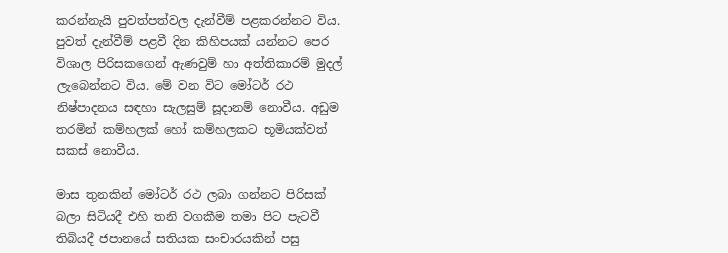කරන්නැයි පුවත්පත්වල දැන්වීම් පළකරන්නට විය. පුවත් දැන්වීම් පළවී දින කිහිපයක් යන්නට පෙර විශාල පිරිසකගෙන් ඇණවුම් හා අත්තිකාරම් මුදල් ලැබෙන්නට විය. මේ වන විට මෝටර් රථ නිෂ්පාදනය සඳහා සැලසුම් සූදානම් නොවීය. අඩුම තරමින් කම්හලක් හෝ කම්හලකට භූමියක්වත් සකස් නොවීය.

මාස තුනකින් මෝටර් රථ ලබා ගන්නට පිරිසක් බලා සිටියදී එහි තනි වගකීම තමා පිට පැටවී තිබියදී ජපානයේ සතියක සංචාරයකින් පසු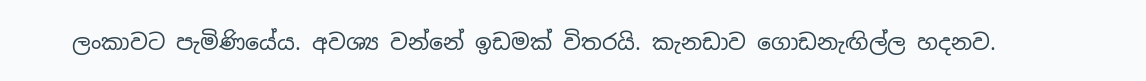ලංකාවට පැමිණියේය. අවශ්‍ය වන්නේ ඉඩමක් විතරයි. කැනඩාව ගොඩනැඟිල්ල හදනව.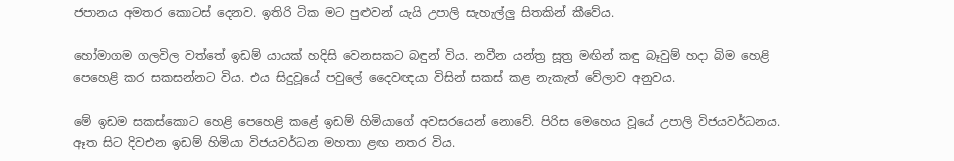ජපානය අමතර කොටස් දෙනව. ඉතිරි ටික මට පුළුවන් යැයි උපාලි සැහැල්ලු සිතකින් කීවේය.

හෝමාගම ගලවිල වත්තේ ඉඩම් යායක් හදිසි වෙනසකට බඳුන් විය. නවීන යන්ත්‍ර සූත්‍ර මඟින් කඳු බෑවුම් හදා බිම හෙළි පෙහෙළි කර සකසන්නට විය. එය සිදුවූයේ පවුලේ දෛවඥයා විසින් සකස් කළ නැකැත් වේලාව අනුවය.

මේ ඉඩම සකස්කොට හෙළි පෙහෙළි කළේ ඉඩම් හිමියාගේ අවසරයෙන් නොවේ. පිරිස මෙහෙය වූයේ උපාලි විජයවර්ධනය. ඈත සිට දිවඑන ඉඩම් හිමියා විජයවර්ධන මහතා ළඟ නතර විය.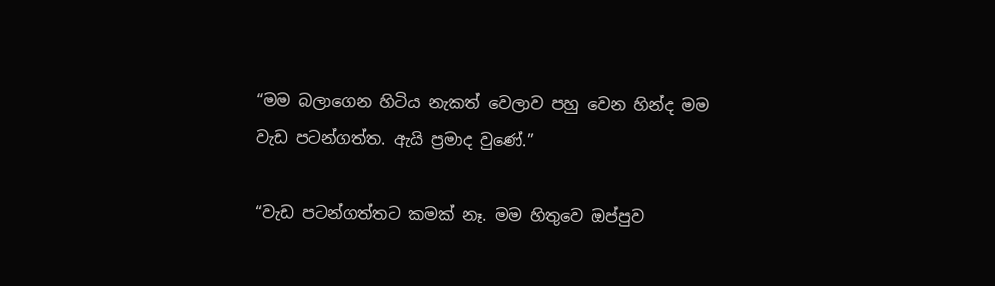“මම බලාගෙන හිටිය නැකත් වෙලාව පහු වෙන හින්ද මම වැඩ පටන්ගත්ත. ඇයි ප්‍රමාද වුණේ.”

“වැඩ පටන්ගත්තට කමක් නෑ. මම හිතුවෙ ඔප්පුව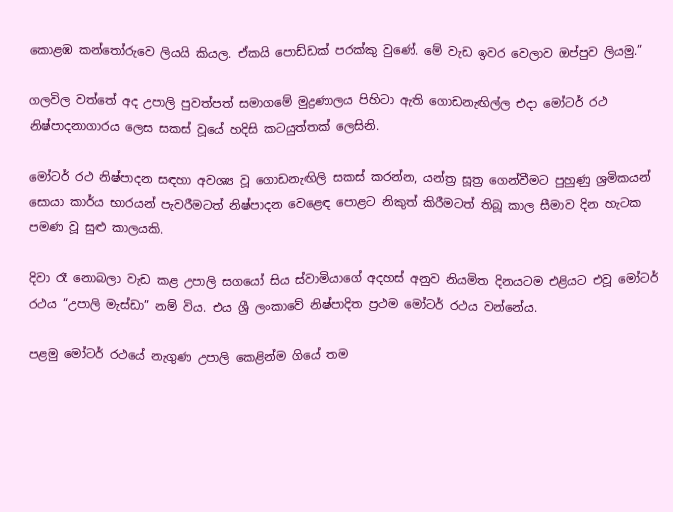කොළඹ කන්තෝරුවෙ ලියයි කියල. ඒකයි පොඩ්ඩක් පරක්කු වුණේ. මේ වැඩ ඉවර වෙලාව ඔප්පුව ලියමු.”

ගලවිල වත්තේ අද උපාලි පුවත්පත් සමාගමේ මුද්‍රණාලය පිහිටා ඇති ගොඩනැඟිල්ල එදා මෝටර් රථ නිෂ්පාදනාගාරය ලෙස සකස් වූයේ හදිසි කටයුත්තක් ලෙසිනි.

මෝටර් රථ නිෂ්පාදන සඳහා අවශ්‍ය වූ ගොඩනැඟිලි සකස් කරන්න, යන්ත්‍ර සූත්‍ර ගෙන්වීමට පුහුණු ශ්‍රමිකයන් සොයා කාර්ය භාරයන් පැවරීමටත් නිෂ්පාදන වෙළෙඳ පොළට නිකුත් කිරීමටත් තිබූ කාල සීමාව දින හැටක පමණ වූ සුළු කාලයකි.

දිවා රෑ නොබලා වැඩ කළ උපාලි සගයෝ සිය ස්වාමියාගේ අදහස් අනුව නියමිත දිනයටම එළියට එවූ මෝටර් රථය “උපාලි මැස්ඩා” නම් විය. එය ශ්‍රී ලංකාවේ නිෂ්පාදිත ප්‍රථම මෝටර් රථය වන්නේය.

පළමු මෝටර් රථයේ නැගුණ උපාලි කෙළින්ම ගියේ තම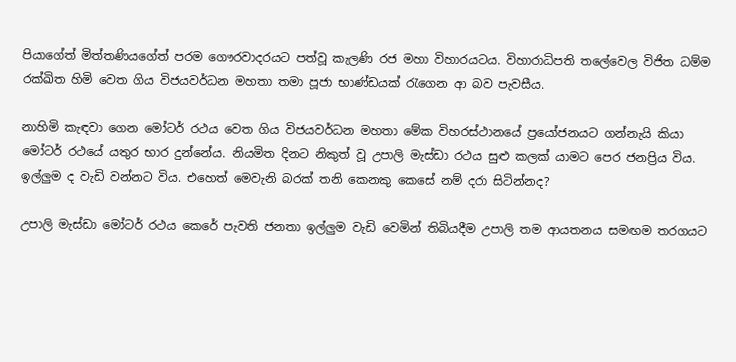පියාගේත් මිත්තණියගේත් පරම ගෞරවාදරයට පත්වූ කැලණි රජ මහා විහාරයටය. විහාරාධිපති තලේවෙල විජිත ධම්ම රක්ඛිත හිමි වෙත ගිය විජයවර්ධන මහතා තමා පූජා භාණ්ඩයක් රැගෙන ආ බව පැවසීය.

නාහිමි කැඳවා ගෙන මෝටර් රථය වෙත ගිය විජයවර්ධන මහතා මේක විහරස්ථානයේ ප්‍රයෝජනයට ගන්නැයි කියා මෝටර් රථයේ යතුර භාර දුන්නේය. නියමිත දිනට නිකුත් වූ උපාලි මැස්ඩා රථය සුළු කලක් යාමට පෙර ජනප්‍රිය විය. ඉල්ලුම ද වැඩි වන්නට විය. එහෙත් මෙවැනි බරක් තනි කෙනකු කෙසේ නම් දරා සිටින්නද?

උපාලි මැස්ඩා මෝටර් රථය කෙරේ පැවති ජනතා ඉල්ලුම වැඩි වෙමින් තිබියදීම උපාලි තම ආයතනය සමඟම තරගයට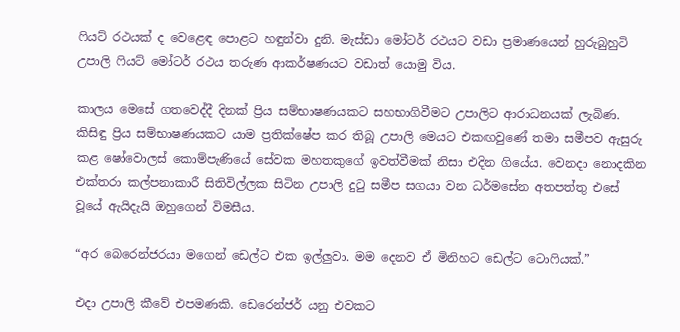ෆියට් රථයක් ද වෙළෙඳ පොළට හඳුන්වා දුනි. මැස්ඩා මෝටර් රථයට වඩා ප්‍රමාණයෙන් හුරුබුහුටි උපාලි ෆියට් මෝටර් රථය තරුණ ආකර්ෂණයට වඩාත් යොමු විය.

කාලය මෙසේ ගතවෙද්දී දිනක් ප්‍රිය සම්භාෂණයකට සහභාගිවීමට උපාලිට ආරාධනයක් ලැබිණ. කිසිඳු ප්‍රිය සම්භාෂණයකට යාම ප්‍රතික්ෂේප කර තිබූ උපාලි මෙයට එකඟවුණේ තමා සමීපව ඇසුරු කළ ෂෝවොලස් කොම්පැණියේ සේවක මහතකුගේ ඉවත්වීමක් නිසා එදින ගියේය. වෙනදා නොදකින එක්තරා කල්පනාකාරී සිතිවිල්ලක සිටින උපාලි දුටු සමීප සගයා වන ධර්මසේන අතපත්තු එසේ වූයේ ඇයිදැයි ඔහුගෙන් විමසීය.

“අර බෙරෙන්ජරයා මගෙන් ඩෙල්ට එක ඉල්ලුවා. මම දෙනව ඒ මිනිහට ඩෙල්ට ටොෆියක්.”

එදා උපාලි කීවේ එපමණකි. ඩෙරෙන්ජර් යනු එවකට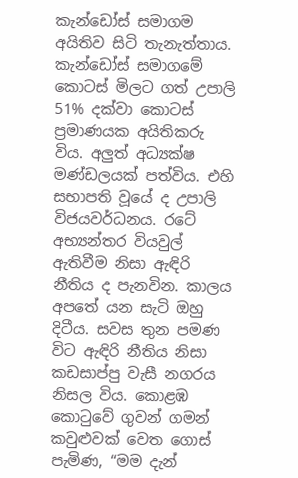කැන්ඩෝස් සමාගම අයිතිව සිටි තැනැත්තාය. කැන්ඩෝස් සමාගමේ කොටස් මිලට ගත් උපාලි 51% දක්වා කොටස් ප්‍රමාණයක අයිතිකරු විය. අලුත් අධ්‍යක්ෂ මණ්ඩලයක් පත්විය. එහි සභාපති වූයේ ද උපාලි විජයවර්ධනය. රටේ අභ්‍යන්තර වියවුල් ඇතිවීම නිසා ඇඳිරි නීතිය ද පැනවින. කාලය අපතේ යන සැටි ඔහු දිටීය. සවස තුන පමණ විට ඇඳිරි නීතිය නිසා කඩසාප්පු වැසී නගරය නිසල විය. කොළඹ කොටුවේ ගුවන් ගමන් කවුළුවක් වෙත ගොස් පැමිණ, “මම දැන්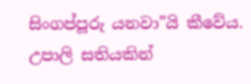සිංගප්පූරු යනවා”යි කීවේය. උපාලි සතියකින්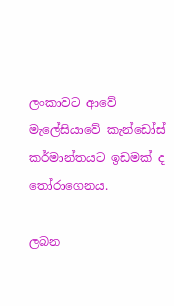ලංකාවට ආවේ මැලේසියාවේ කැන්ඩෝස් කර්මාන්තයට ඉඩමක් ද තෝරාගෙනය.

ලබන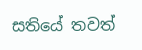සතියේ තවත්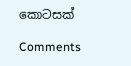කොටසක්

Comments